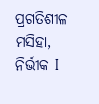ପ୍ରଗତିଶୀଳ ମସିହା, ନିର୍ଭୀକ I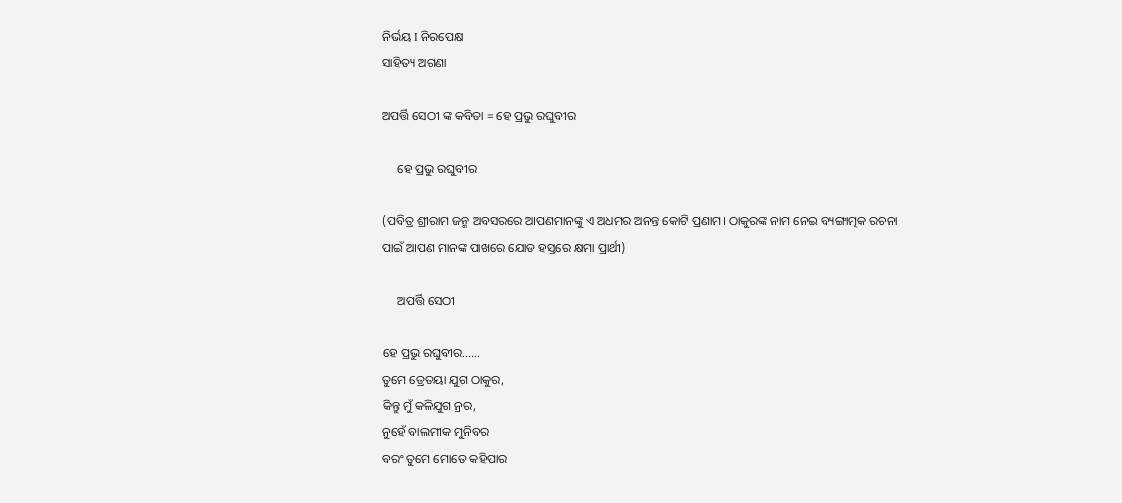ନିର୍ଭୟ I ନିରପେକ୍ଷ
ସାହିତ୍ୟ ଅଗଣା

ଅପର୍ତ୍ତି ସେଠୀ ଙ୍କ କବିତା = ହେ ପ୍ରଭୁ ରଘୁବୀର

     ହେ ପ୍ରଭୁ ରଘୁବୀର

(ପବିତ୍ର ଶ୍ରୀରାମ ଜନ୍ମ ଅବସରରେ ଆପଣମାନଙ୍କୁ ଏ ଅଧମର ଅନନ୍ତ କୋଟି ପ୍ରଣାମ। ଠାକୁରଙ୍କ ନାମ ନେଇ ବ୍ୟଙ୍ଗାତ୍ମକ ରଚନା ପାଇଁ ଆପଣ ମାନଙ୍କ ପାଖରେ ଯୋଡ ହସ୍ତରେ କ୍ଷମା ପ୍ରାର୍ଥୀ)

     ଅପର୍ତ୍ତି ସେଠୀ

ହେ ପ୍ରଭୁ ରଘୁବୀର……
ତୁମେ ତ୍ରେତୟା ଯୁଗ ଠାକୁର,
କିନ୍ତୁ ମୁଁ କଳି‌ଯୁଗ ନ୍ରର,
ନୁହେଁ ବାଲମୀକ‌ ମୁନିବର
ବରଂ ତୁମେ ମୋତେ କହିପାର‌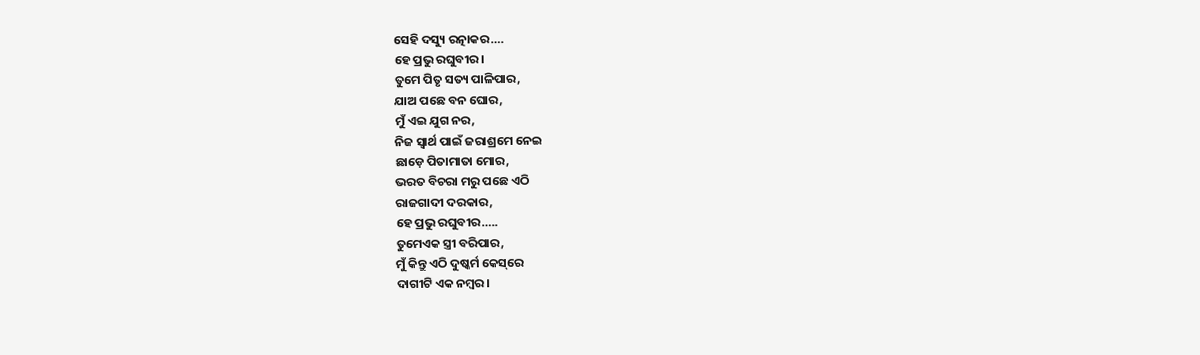ସେହି ଦସ୍ୟୁ ରତ୍ନାକର….
ହେ ପ୍ରଭୁ ରଘୁବୀର‌।
ତୁମେ ପିତୃ ସତ୍ୟ ପାଳିପାର,
ଯାଅ ପଛେ ବନ ଘୋର,
ମୁଁ ଏଇ ଯୁଗ ନର,
ନିଜ ସ୍ବାର୍ଥ ପାଇଁ ଜରାଶ୍ରମେ ନେଇ
ଛାଡ଼େ ପିତାମାତା ମୋର,
ଭରତ ବିଚରା ମରୁ ପଛେ ଏଠି
ରାଜଗାଦୀ ଦରକାର,
ହେ ପ୍ରଭୁ ରଘୁବୀର…..
ତୁମେଏକ ସ୍ତ୍ରୀ ବରିପାର,
ମୁଁ କିନ୍ତୁ ଏଠି ଦୁଷ୍କର୍ମ କେସ୍‌ରେ
ଦାଗୀଟି ଏକ ନମ୍ବର।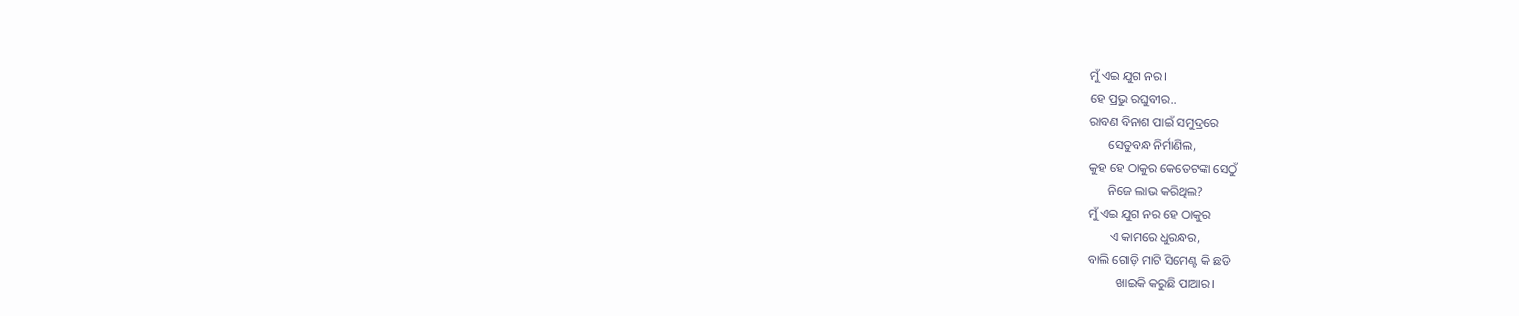ମୁଁ ଏଇ ଯୁଗ ନର।
ହେ ପ୍ରଭୁ ରଘୁବୀର..
ରାବଣ ବିନାଶ ପାଇଁ ସମୁଦ୍ରରେ
      ସେତୁବନ୍ଧ ନିର୍ମାଣିଲ,
କୁହ ହେ ଠାକୁର କେତେଟଙ୍କା ସେଠୁଁ
      ନିଜେ ଲାଭ କରିଥିଲ‌?
ମୁଁ ଏଇ ଯୁଗ ନର ହେ ଠାକୁର
       ଏ କାମରେ ଧୁରନ୍ଧର,
ବାଲି ଗୋଡ଼ି ମାଟି ସିମେଣ୍ଟ କି ଛଡି
         ଖାଇକି କରୁଛି ପାଆର‌।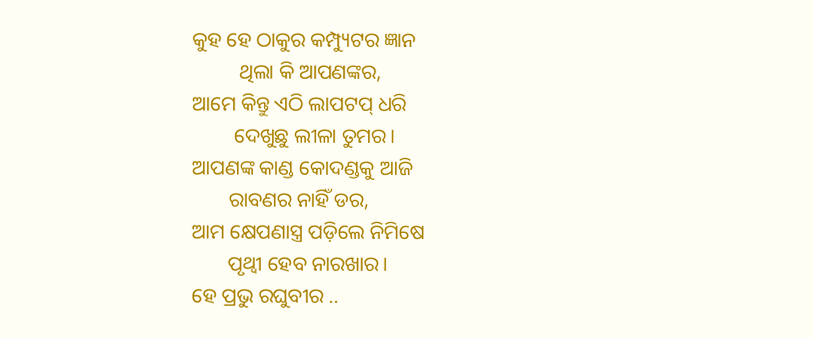କୁହ ହେ ଠାକୁର କମ୍ପ୍ୟୁଟର ଜ୍ଞାନ
         ଥିଲା କି ଆପଣଙ୍କର,
ଆମେ କିନ୍ତୁ ଏଠି ଲାପଟପ୍ ଧରି
        ଦେଖୁଛୁ ଲୀଳା ତୁମର।
ଆପଣଙ୍କ କାଣ୍ଡ କୋଦଣ୍ଡକୁ ଆଜି
       ରାବଣର ନାହିଁ ଡର,
ଆମ କ୍ଷେପଣାସ୍ତ୍ର ପଡ଼ିଲେ ନିମିଷେ
       ପୃଥ୍ବୀ ହେବ ନାରଖାର।
ହେ ପ୍ରଭୁ ରଘୁବୀର ..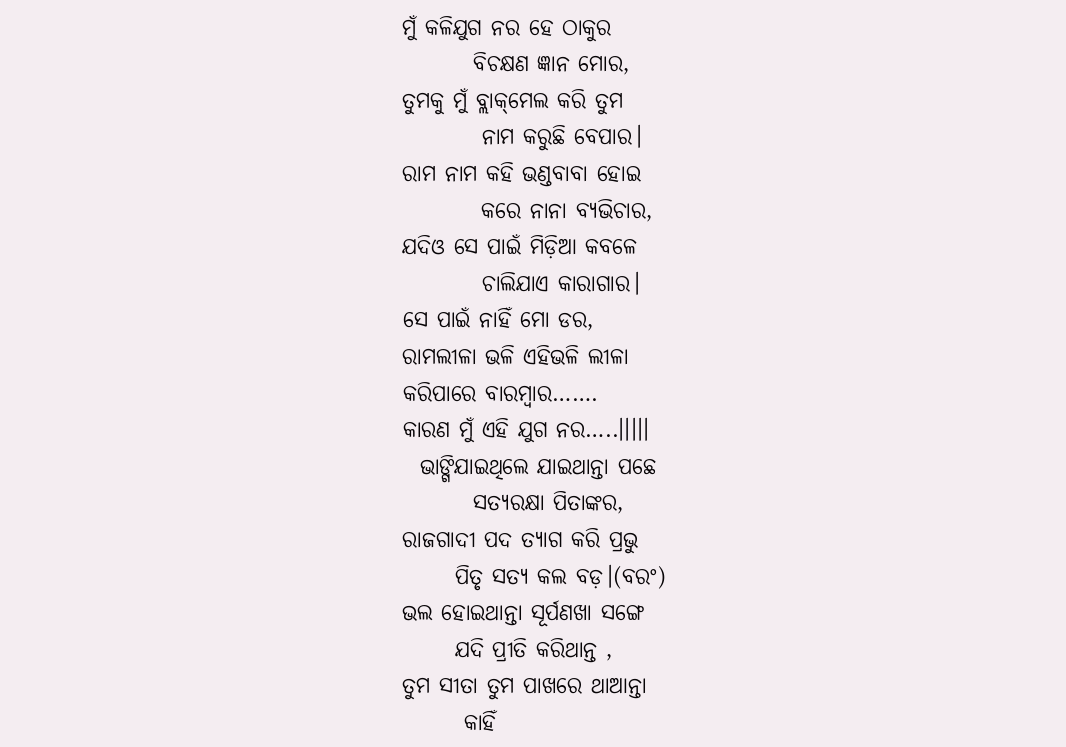ମୁଁ କଳିଯୁଗ ନର ହେ ଠାକୁର
        ବିଚକ୍ଷଣ ଜ୍ଞାନ ମୋର,
ତୁମକୁ ମୁଁ ବ୍ଲାକ୍‌ମେଲ କରି ତୁମ
         ନାମ କରୁଛି ବେପାର।
ରାମ ନାମ କହି ଭଣ୍ଡବାବା ହୋଇ
         କରେ ନାନା ବ୍ୟଭିଚାର,
ଯଦିଓ ସେ ପାଇଁ ମିଡ଼ିଆ କବଳେ
         ଚାଲିଯାଏ କାରାଗାର।
ସେ ପାଇଁ ନାହିଁ ମୋ ଡର,
ରାମଲୀଳା ଭଳି ଏହିଭଳି ଲୀଳା
କରିପାରେ ବାରମ୍ବାର…….
କାରଣ ମୁଁ ଏହି ଯୁଗ ନର…..।।।।।
  ଭାଙ୍ଗିଯାଇଥିଲେ ଯାଇଥାନ୍ତା ପଛେ
        ସତ୍ୟରକ୍ଷା ପିତାଙ୍କର,
ରାଜଗାଦୀ ପଦ ତ୍ୟାଗ କରି ପ୍ରଭୁ
      ପିତୃ ସତ୍ଯ କଲ ବଡ଼।(ବରଂ)
ଭଲ ହୋଇଥାନ୍ତା ସୂର୍ପଣଖା ସଙ୍ଗେ
      ଯଦି ପ୍ରୀତି କରିଥାନ୍ତ ,
ତୁମ ସୀତା ତୁମ ପାଖରେ ଥାଆନ୍ତା
       କାହିଁ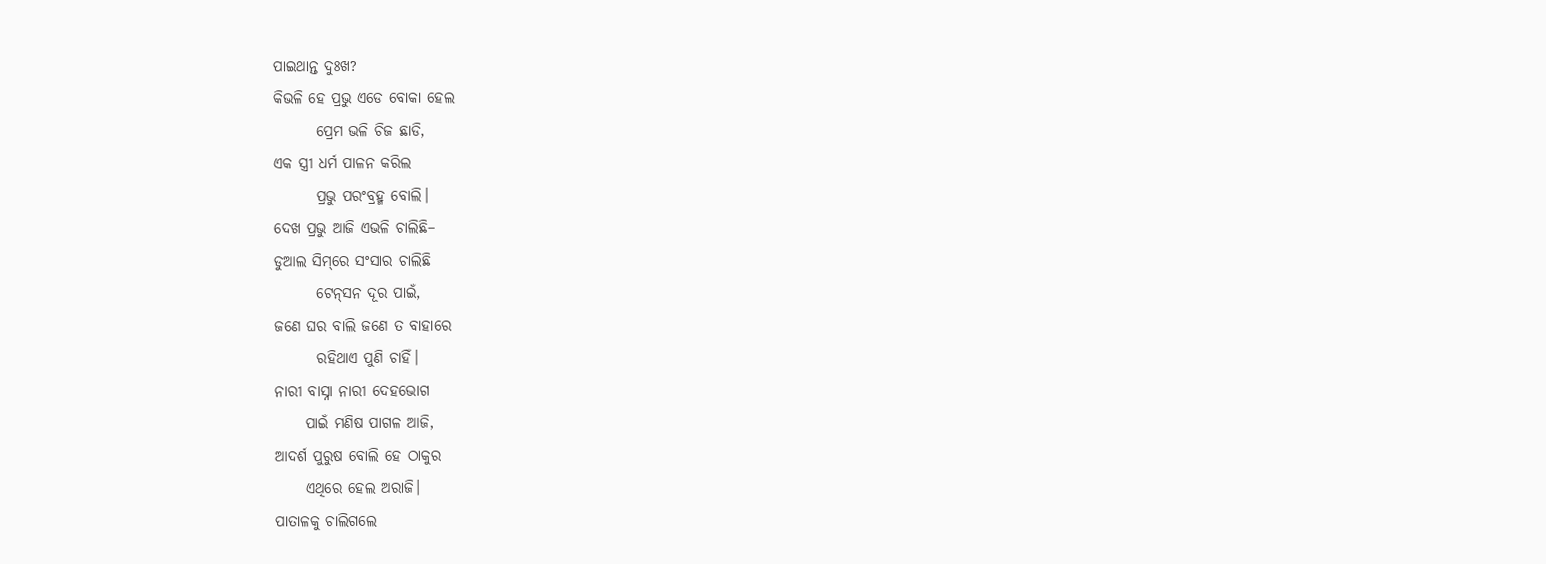ପାଇଥାନ୍ତ ଦୁଃଖ?
କିଭଳି ହେ ପ୍ରଭୁ ଏଡେ ବୋକା ହେଲ
       ପ୍ରେମ ଭଳି ଚିଜ ଛାଡି,
ଏକ ସ୍ତ୍ରୀ ଧର୍ମ ପାଳନ କରିଲ
       ପ୍ରଭୁ ପରଂବ୍ରହ୍ମ ବୋଲି।
ଦେଖ ପ୍ରଭୁ ଆଜି ଏଭଳି ଚାଲିଛି–
ଡୁଆଲ ସିମ୍‌ରେ ସଂସାର ଚାଲିଛି
       ଟେନ୍‌ସନ ଦୂର ପାଇଁ,
ଜଣେ ଘର ବାଲି ଜଣେ ତ ବାହାରେ
       ରହିଥାଏ ପୁଣି ଚାହିଁ।
ନାରୀ ବାସ୍ନା ନାରୀ ଦେହଭୋଗ
     ପାଇଁ ମଣିଷ ପାଗଳ ଆଜି,
ଆଦର୍ଶ ପୁରୁଷ ବୋଲି ହେ‌ ଠାକୁର
     ଏଥିରେ ହେଲ‌ ଅରାଜି‌।
ପାତାଳକୁ ଚାଲିଗଲେ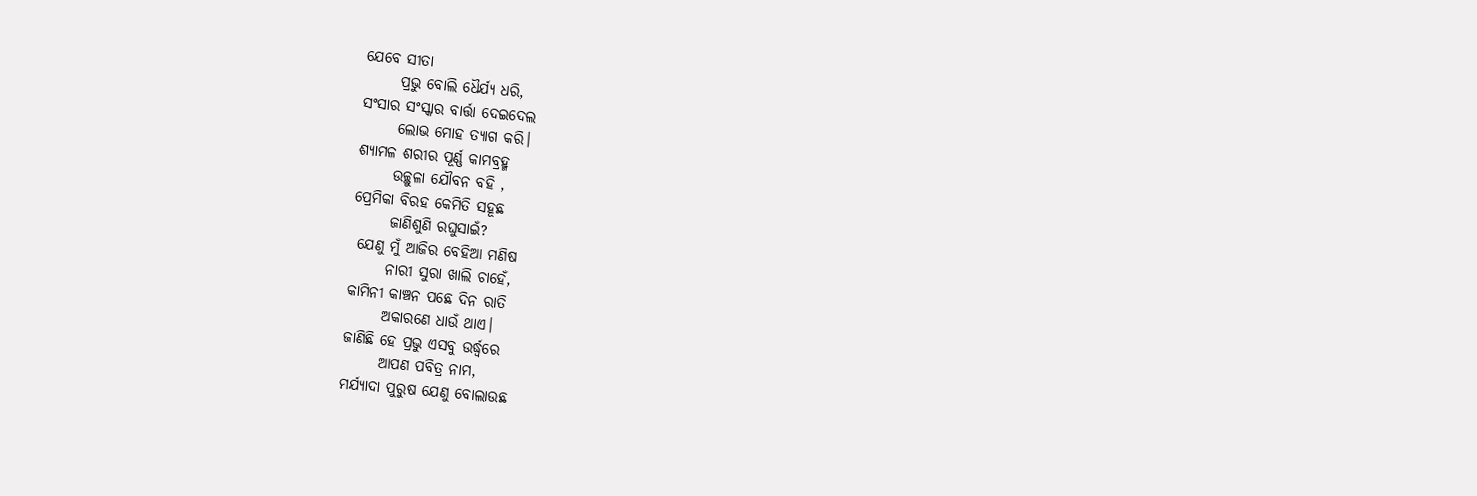ଯେବେ ସୀତା
      ପ୍ରଭୁ ବୋଲି ଧୈର୍ଯ୍ୟ ଧରି,
ସଂସାର ସଂସ୍କାର ବାର୍ତ୍ତା ଦେଇଦେଲ
      ଲୋଭ ମୋହ ତ୍ୟାଗ କରି।
ଶ୍ୟାମଳ ଶରୀର ପୂର୍ଣ୍ଣ କାମବ୍ରହ୍ମ
      ଉଚ୍ଛୁଳା ଯୌବନ ବହି ,
ପ୍ରେମିକା ବିରହ କେମିତି ସହୂଛ‌
      ଜାଣିଶୁଣି ରଘୁସାଇଁ?
 ଯେଣୁ ମୁଁ ଆଜିର ବେହିଆ‌ ମଣିଷ
      ନାରୀ ସୁରା ଖାଲି ଚାହେଁ,
କାମିନୀ କାଞ୍ଚନ ପଛେ ଦିନ ରାତି
      ଅକାରଣେ ଧାଉଁ ଥାଏ।
ଜାଣିଛି ହେ‌ ପ୍ରଭୁ ଏସବୁ ଉର୍ଦ୍ଧ୍ବରେ
      ଆପଣ ପବିତ୍ର ନାମ,
ମର୍ଯ୍ୟାଦା ପୁରୁଷ ଯେଣୁ ବୋଲାଉଛ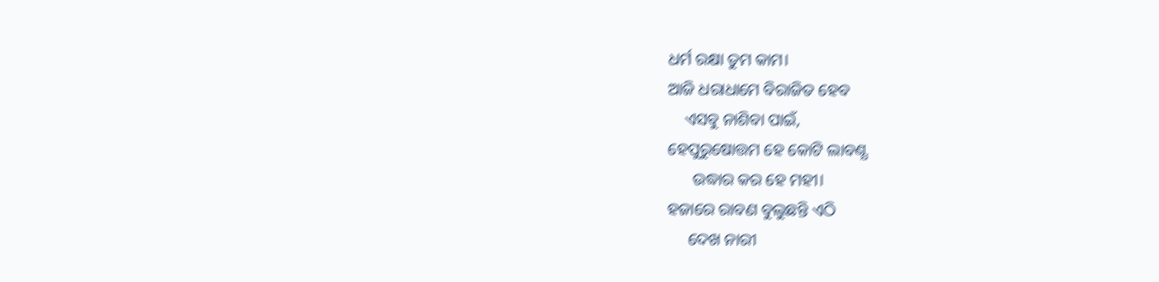ଧର୍ମ ରକ୍ଷା ତୁମ କାମ।
ଆଜି ଧରାଧାମେ ବିରାଜିତ ହେବ
    ଏସବୁ ନାଶିବା ପାଇଁ,
ହେପୁରୁଷୋତ୍ତମ ହେ କୋଟି ଲାବଣ୍ଯ
      ଉଦ୍ଧାର କର ହେ ମହୀ।
ହଜାରେ ରାବଣ ବୁଲୁଛନ୍ତି ଏଠି
     ଦେଖ ନାରୀ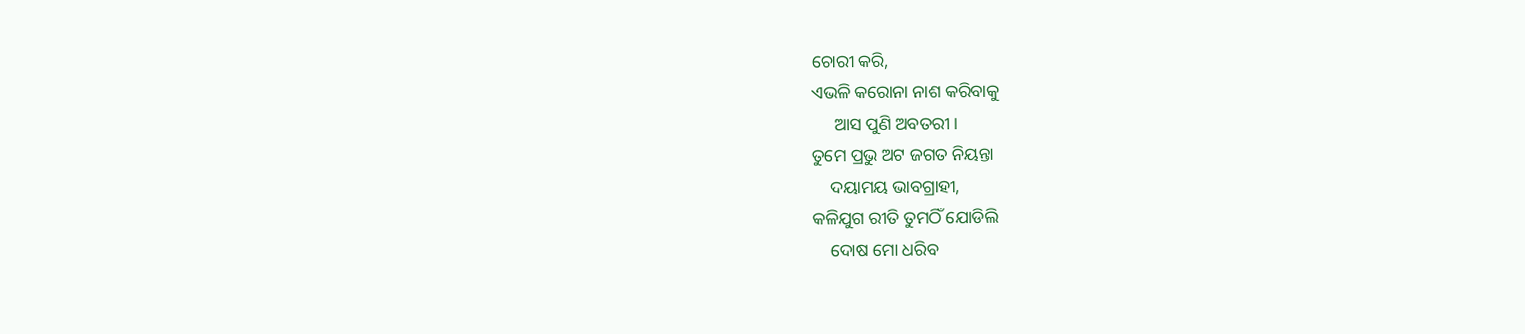ଚୋରୀ କରି,
ଏଭଳି କରୋନା‌ ନାଶ କରିବାକୁ
     ଆସ ପୁଣି ଅବତରୀ।
ତୁମେ ପ୍ରଭୁ ଅଟ ଜଗତ ନିୟନ୍ତା
    ଦୟାମୟ ଭାବଗ୍ରାହୀ,
କଳିଯୁଗ ରୀତି ତୁମଠିଁ ଯୋଡିଲି
    ଦୋଷ ମୋ ଧରିବ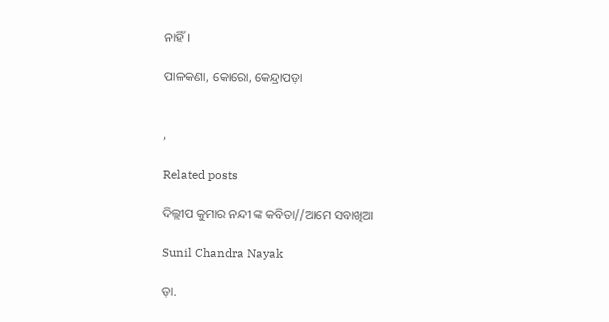ନାହିଁ।

ପାଳକଣା‌, କୋରୋ‌, କେନ୍ଦ୍ରାପଡ଼ା


,

Related posts

ଦିଲ୍ଲୀପ କୁମାର ନନ୍ଦୀ ଙ୍କ କବିତା//ଆମେ ସବାଖିଆ

Sunil Chandra Nayak

ଡ଼ା.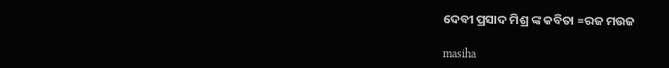ଦେବୀ ପ୍ରସାଦ ମିଶ୍ର ଙ୍କ କବିତା =ରଜ ମଉଜ

masiha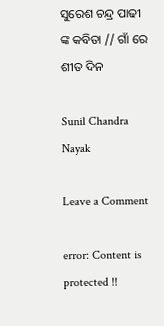ସୁରେଶ ଚନ୍ଦ୍ର ପାଢୀ ଙ୍କ କବିତା // ଗାଁ ରେ ଶୀତ ଦିନ

Sunil Chandra Nayak

Leave a Comment

error: Content is protected !!